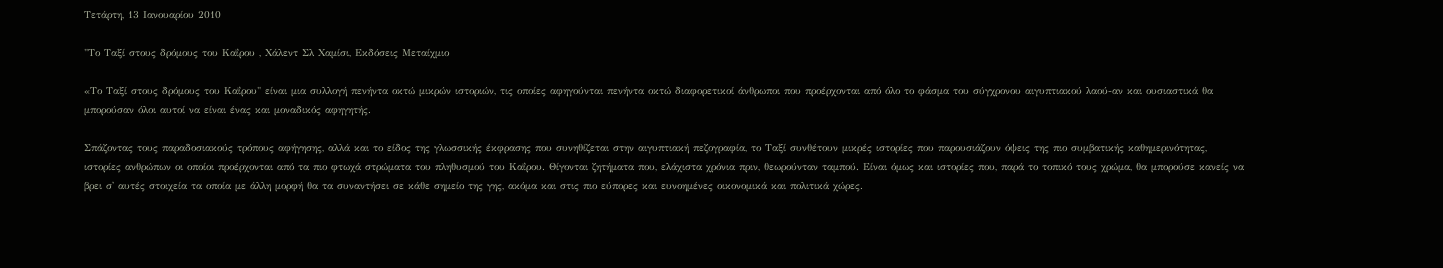Τετάρτη, 13 Ιανουαρίου 2010

"Το Ταξί στους δρόμους του Καΐρου , Χάλεντ Σλ Χαμίσι, Eκδόσεις Μεταίχμιο

«Το Ταξί στους δρόμους του Καΐρου" είναι μια συλλογή πενήντα οκτώ μικρών ιστοριών, τις οποίες αφηγούνται πενήντα οκτώ διαφορετικοί άνθρωποι που προέρχονται από όλο το φάσμα του σύγχρονου αιγυπτιακού λαού-αν και ουσιαστικά θα μπορούσαν όλοι αυτοί να είναι ένας και μοναδικός αφηγητής.

Σπάζοντας τους παραδοσιακούς τρόπους αφήγησης, αλλά και το είδος της γλωσσικής έκφρασης που συνηθίζεται στην αιγυπτιακή πεζογραφία, το Ταξί συνθέτουν μικρές ιστορίες που παρουσιάζουν όψεις της πιο συμβατικής καθημερινότητας, ιστορίες ανθρώπων οι οποίοι προέρχονται από τα πιο φτωχά στρώματα του πληθυσμού του Καΐρου. Θίγονται ζητήματα που, ελάχιστα χρόνια πριν, θεωρούνταν ταμπού. Είναι όμως και ιστορίες που, παρά το τοπικό τους χρώμα, θα μπορούσε κανείς να βρει σ' αυτές στοιχεία τα οποία με άλλη μορφή θα τα συναντήσει σε κάθε σημείο της γης, ακόμα και στις πιο εύπορες και ευνοημένες οικονομικά και πολιτικά χώρες.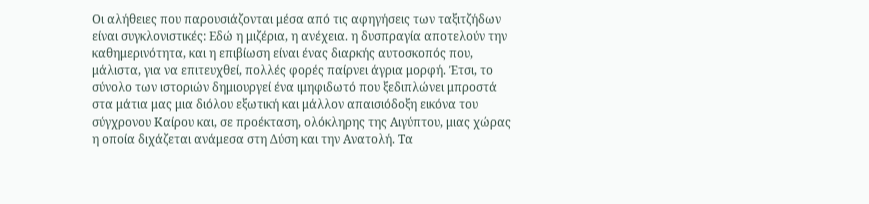Οι αλήθειες που παρουσιάζονται μέσα από τις αφηγήσεις των ταξιτζήδων είναι συγκλονιστικές: Εδώ η μιζέρια, η ανέχεια. η δυσπραγία αποτελούν την καθημερινότητα, και η επιβίωση είναι ένας διαρκής αυτοσκοπός που, μάλιστα, για να επιτευχθεί, πολλές φορές παίρνει άγρια μορφή. Έτσι, το σύνολο των ιστοριών δημιουργεί ένα ιμηφιδωτό που ξεδιπλώνει μπροστά στα μάτια μας μια διόλου εξωτική και μάλλον απαισιόδοξη εικόνα του σύγχρονου Καίρου και, σε προέκταση, ολόκληρης της Αιγύπτου, μιας χώρας η οποία διχάζεται ανάμεσα στη Δύση και την Ανατολή. Τα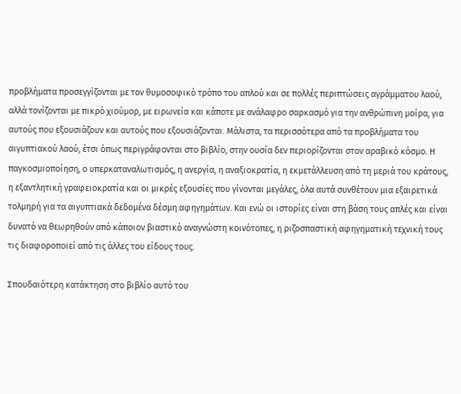προβλήματα προσεγγίζονται με τον θυμοσοφικό τρόπο του απλού και σε πολλές περιπτώσεις αγράμματου λαού, αλλά τονίζονται με πικρό χιούμορ, με ειρωνεία και κάποτε με ανάλαφρο σαρκασμό για την ανθρώπινη μοίρα, για αυτούς που εξουσιάζουν και αυτούς που εξουσιάζονται. Μάλιστα, τα περισσότερα από τα προβλήματα του αιγυπτιακού λαού, έτσι όπως περιγράφονται στο βιβλίο, στην ουσία δεν περιορίζονται στον αραβικό κόσμο. Η παγκοσμιοποίηση, ο υπερκαταναλωτισμός, η ανεργία, η αναξιοκρατία, η εκμετάλλευση από τη μεριά του κράτους, η εξαντλητική γραφειοκρατία και οι μικρές εξουσίες που γίνονται μεγάλες, όλα αυτά συνθέτουν μια εξαιρετικά τολμηρή για τα αιγυπτιακά δεδομένα δέσμη αφηγημάτων. Και ενώ οι ιστορίες είναι στη βάση τους απλές και είναι δυνατό να θεωρηθούν από κάποιον βιαστικό αναγνώστη κοινότοπες, η ριζοσπαστική αφηγηματική τεχνική τους τις διαφοροποιεί από τις άλλες του είδους τους.

Σπουδαιότερη κατάκτηση στο βιβλίο αυτό του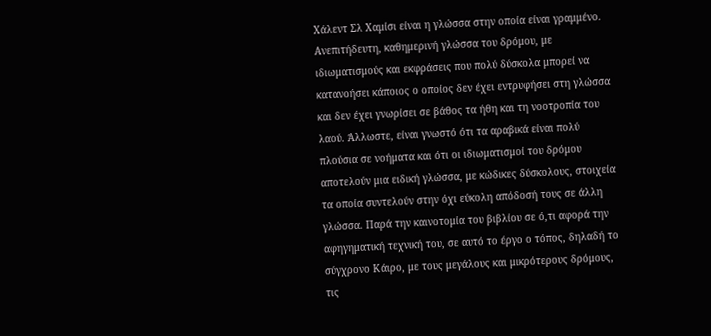Χάλεντ Σλ Χαμίσι είναι η γλώσσα στην οποία είναι γραμμένο. Ανεπιτήδευτη, καθημερινή γλώσσα του δρόμου, με ιδιωματισμούς και εκφράσεις που πολύ δύσκολα μπορεί να κατανοήσει κάποιος ο οποίος δεν έχει εντρυφήσει στη γλώσσα και δεν έχει γνωρίσει σε βάθος τα ήθη και τη νοοτροπία του λαού. Άλλωστε, είναι γνωστό ότι τα αραβικά είναι πολύ πλούσια σε νοήματα και ότι οι ιδιωματισμοί του δρόμου αποτελούν μια ειδική γλώσσα, με κώδικες δύσκολους, στοιχεία τα οποία συντελούν στην όχι εύκολη απόδοσή τους σε άλλη γλώσσα. Παρά την καινοτομία του βιβλίου σε ό,τι αφορά την αφηγηματική τεχνική του, σε αυτό το έργο ο τόπος, δηλαδή το σύγχρονο Κάιρο, με τους μεγάλους και μικρότερους δρόμους, τις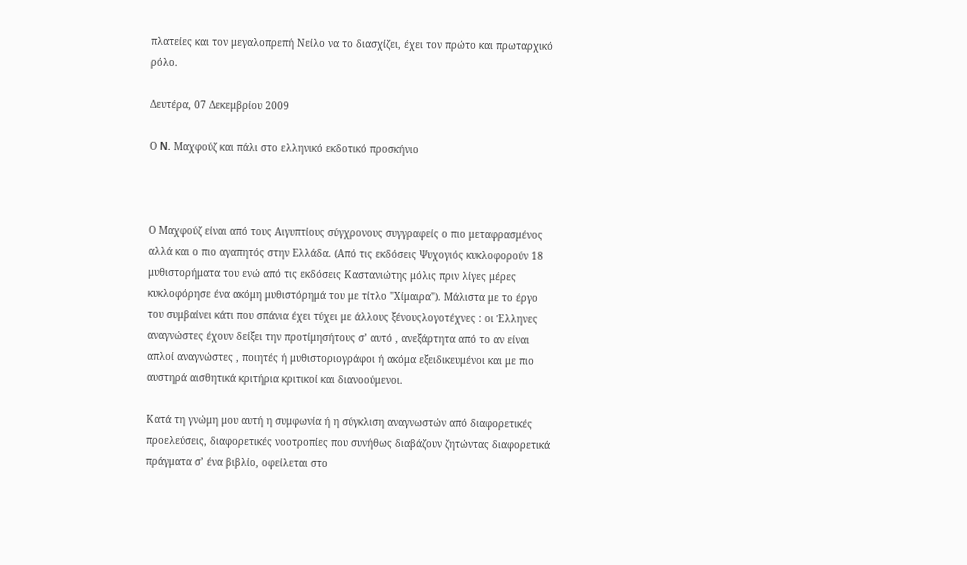πλατείες και τον μεγαλοπρεπή Νείλο να το διασχίζει, έχει τον πρώτο και πρωταρχικό ρόλο.

Δευτέρα, 07 Δεκεμβρίου 2009

Ο N. Μαχφούζ και πάλι στο ελληνικό εκδοτικό προσκήνιο



Ο Μαχφούζ είναι από τους Αιγυπτίους σύγχρονους συγγραφείς ο πιο μεταφρασμένος αλλά και ο πιο αγαπητός στην Ελλάδα. (Από τις εκδόσεις Ψυχογιός κυκλοφορούν 18 μυθιστορήματα του ενώ από τις εκδόσεις Καστανιώτης μόλις πριν λίγες μέρες κυκλοφόρησε ένα ακόμη μυθιστόρημά του με τίτλο "Χίμαιρα"). Μάλιστα με το έργο του συμβαίνει κάτι που σπάνια έχει τύχει με άλλους ξένουςλογοτέχνες : οι Έλληνες αναγνώστες έχουν δείξει την προτίμησήτους σ’ αυτό , ανεξάρτητα από το αν είναι απλοί αναγνώστες , ποιητές ή μυθιστοριογράφοι ή ακόμα εξειδικευμένοι και με πιο αυστηρά αισθητικά κριτήρια κριτικοί και διανοούμενοι.

Κατά τη γνώμη μου αυτή η συμφωνία ή η σύγκλιση αναγνωστών από διαφορετικές προελεύσεις, διαφορετικές νοοτροπίες που συνήθως διαβάζουν ζητώντας διαφορετικά πράγματα σ’ ένα βιβλίο, οφείλεται στο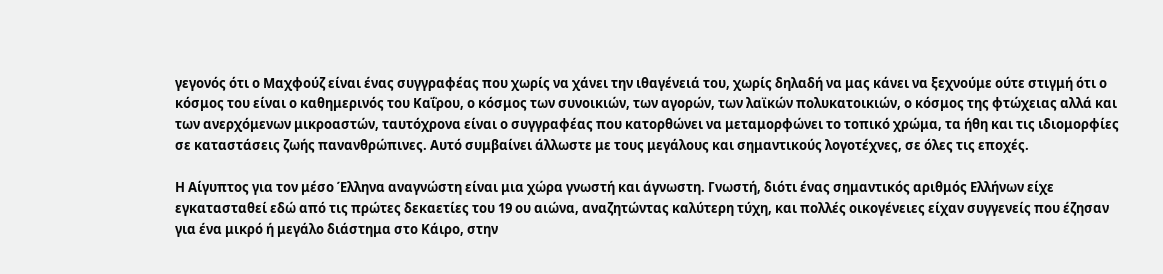γεγονός ότι ο Μαχφούζ είναι ένας συγγραφέας που χωρίς να χάνει την ιθαγένειά του, χωρίς δηλαδή να μας κάνει να ξεχνούμε ούτε στιγμή ότι ο κόσμος του είναι ο καθημερινός του Καΐρου, ο κόσμος των συνοικιών, των αγορών, των λαϊκών πολυκατοικιών, ο κόσμος της φτώχειας αλλά και των ανερχόμενων μικροαστών, ταυτόχρονα είναι ο συγγραφέας που κατορθώνει να μεταμορφώνει το τοπικό χρώμα, τα ήθη και τις ιδιομορφίες σε καταστάσεις ζωής πανανθρώπινες. Αυτό συμβαίνει άλλωστε με τους μεγάλους και σημαντικούς λογοτέχνες, σε όλες τις εποχές.

Η Αίγυπτος για τον μέσο Έλληνα αναγνώστη είναι μια χώρα γνωστή και άγνωστη. Γνωστή, διότι ένας σημαντικός αριθμός Ελλήνων είχε εγκατασταθεί εδώ από τις πρώτες δεκαετίες του 19 ου αιώνα, αναζητώντας καλύτερη τύχη, και πολλές οικογένειες είχαν συγγενείς που έζησαν για ένα μικρό ή μεγάλο διάστημα στο Κάιρο, στην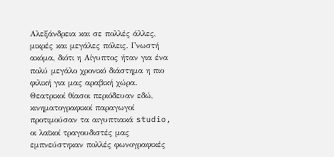Αλεξάνδρεια και σε πολλές άλλες, μικρές και μεγάλες πόλεις. Γνωστή ακόμα, διότι η Αίγυπτος ήταν για ένα πολύ μεγάλο χρονικό διάστημα η πιο φιλική για μας αραβική χώρα. Θεατρικοί θίασοι περιόδευαν εδώ, κινηματογραφικοί παραγωγοί προτιμούσαν τα αιγυπτιακά studio, οι λαϊκοί τραγουδιστές μας εμπνεύστηκαν πολλές φωνογραφικές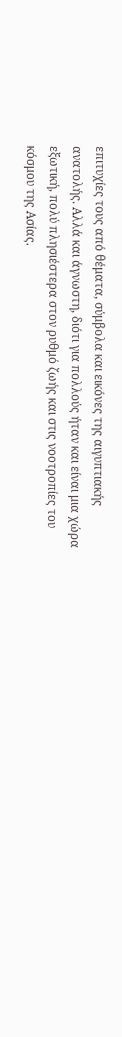επιτυχίες τους από θέματα, σύμβολα και εικόνες της αιγυπτιακής ανατολής. Αλλά και άγνωστη, διότι για πολλούς ήταν και είναι μια χώρα εξωτική, πολύ πλησιέστερα στον ρυθμό ζωής και στις νοοτροπίες του κόσμου της Ασίας.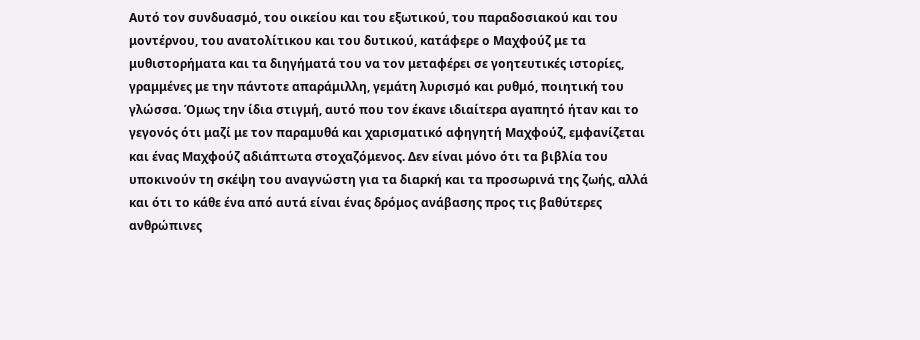Αυτό τον συνδυασμό, του οικείου και του εξωτικού, του παραδοσιακού και του μοντέρνου, του ανατολίτικου και του δυτικού, κατάφερε ο Μαχφούζ με τα μυθιστορήματα και τα διηγήματά του να τον μεταφέρει σε γοητευτικές ιστορίες, γραμμένες με την πάντοτε απαράμιλλη, γεμάτη λυρισμό και ρυθμό, ποιητική του γλώσσα. Όμως την ίδια στιγμή, αυτό που τον έκανε ιδιαίτερα αγαπητό ήταν και το γεγονός ότι μαζί με τον παραμυθά και χαρισματικό αφηγητή Μαχφούζ, εμφανίζεται και ένας Μαχφούζ αδιάπτωτα στοχαζόμενος. Δεν είναι μόνο ότι τα βιβλία του υποκινούν τη σκέψη του αναγνώστη για τα διαρκή και τα προσωρινά της ζωής, αλλά και ότι το κάθε ένα από αυτά είναι ένας δρόμος ανάβασης προς τις βαθύτερες ανθρώπινες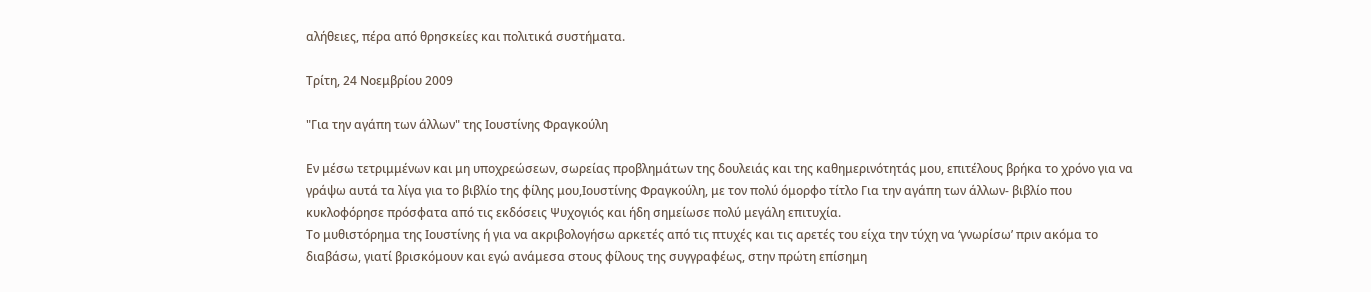αλήθειες, πέρα από θρησκείες και πολιτικά συστήματα.

Τρίτη, 24 Νοεμβρίου 2009

"Για την αγάπη των άλλων" της Ιουστίνης Φραγκούλη

Εν μέσω τετριμμένων και μη υποχρεώσεων, σωρείας προβλημάτων της δουλειάς και της καθημερινότητάς μου, επιτέλους βρήκα το χρόνο για να γράψω αυτά τα λίγα για το βιβλίο της φίλης μου,Ιουστίνης Φραγκούλη, με τον πολύ όμορφο τίτλο Για την αγάπη των άλλων- βιβλίο που κυκλοφόρησε πρόσφατα από τις εκδόσεις Ψυχογιός και ήδη σημείωσε πολύ μεγάλη επιτυχία.
Το μυθιστόρημα της Ιουστίνης ή για να ακριβολογήσω αρκετές από τις πτυχές και τις αρετές του είχα την τύχη να ‘γνωρίσω’ πριν ακόμα το διαβάσω, γιατί βρισκόμουν και εγώ ανάμεσα στους φίλους της συγγραφέως, στην πρώτη επίσημη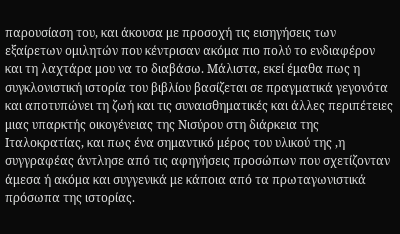παρουσίαση του, και άκουσα με προσοχή τις εισηγήσεις των εξαίρετων ομιλητών που κέντρισαν ακόμα πιο πολύ το ενδιαφέρον και τη λαχτάρα μου να το διαβάσω. Μάλιστα, εκεί έμαθα πως η συγκλονιστική ιστορία του βιβλίου βασίζεται σε πραγματικά γεγονότα και αποτυπώνει τη ζωή και τις συναισθηματικές και άλλες περιπέτειες μιας υπαρκτής οικογένειας της Νισύρου στη διάρκεια της Ιταλοκρατίας, και πως ένα σημαντικό μέρος του υλικού της ,η συγγραφέας άντλησε από τις αφηγήσεις προσώπων που σχετίζονταν άμεσα ή ακόμα και συγγενικά με κάποια από τα πρωταγωνιστικά πρόσωπα της ιστορίας.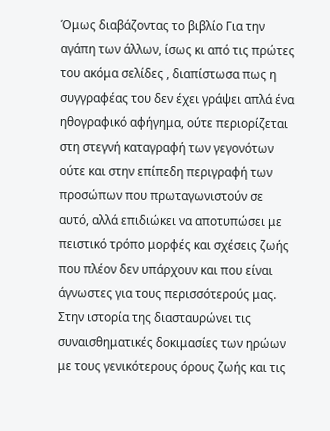Όμως διαβάζοντας το βιβλίο Για την αγάπη των άλλων, ίσως κι από τις πρώτες του ακόμα σελίδες , διαπίστωσα πως η συγγραφέας του δεν έχει γράψει απλά ένα ηθογραφικό αφήγημα, ούτε περιορίζεται στη στεγνή καταγραφή των γεγονότων ούτε και στην επίπεδη περιγραφή των προσώπων που πρωταγωνιστούν σε αυτό, αλλά επιδιώκει να αποτυπώσει με πειστικό τρόπο μορφές και σχέσεις ζωής που πλέον δεν υπάρχουν και που είναι άγνωστες για τους περισσότερούς μας. Στην ιστορία της διασταυρώνει τις συναισθηματικές δοκιμασίες των ηρώων με τους γενικότερους όρους ζωής και τις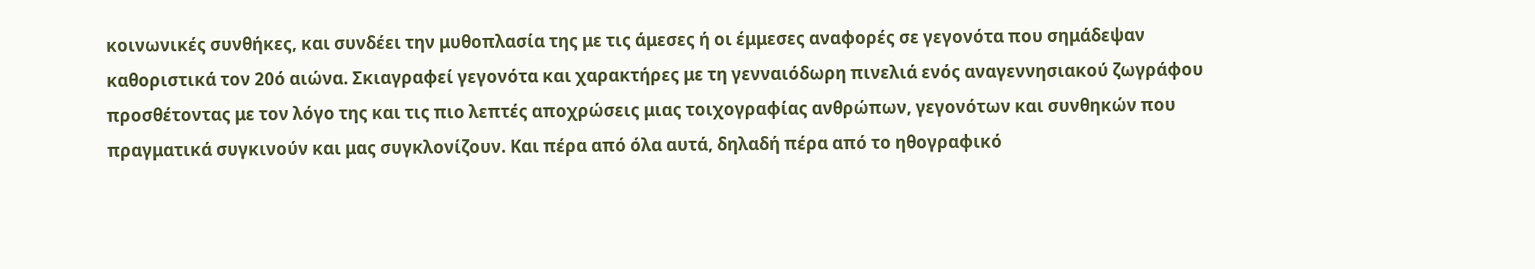κοινωνικές συνθήκες, και συνδέει την μυθοπλασία της με τις άμεσες ή οι έμμεσες αναφορές σε γεγονότα που σημάδεψαν καθοριστικά τον 20ό αιώνα. Σκιαγραφεί γεγονότα και χαρακτήρες με τη γενναιόδωρη πινελιά ενός αναγεννησιακού ζωγράφου προσθέτοντας με τον λόγο της και τις πιο λεπτές αποχρώσεις μιας τοιχογραφίας ανθρώπων, γεγονότων και συνθηκών που πραγματικά συγκινούν και μας συγκλονίζουν. Και πέρα από όλα αυτά, δηλαδή πέρα από το ηθογραφικό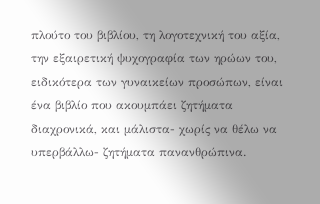πλούτο του βιβλίου, τη λογοτεχνική του αξία, την εξαιρετική ψυχογραφία των ηρώων του, ειδικότερα των γυναικείων προσώπων, είναι ένα βιβλίο που ακουμπάει ζητήματα διαχρονικά, και μάλιστα- χωρίς να θέλω να υπερβάλλω- ζητήματα πανανθρώπινα.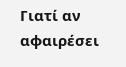Γιατί αν αφαιρέσει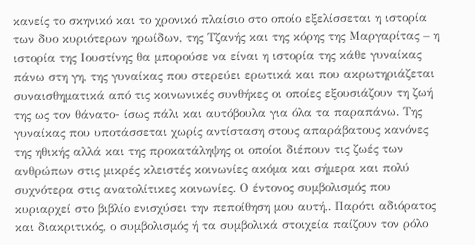κανείς το σκηνικό και το χρονικό πλαίσιο στο οποίο εξελίσσεται η ιστορία των δυο κυριότερων ηρωίδων, της Τζανής και της κόρης της Μαργαρίτας – η ιστορία της Ιουστίνης θα μπορούσε να είναι η ιστορία της κάθε γυναίκας πάνω στη γη, της γυναίκας που στερεύει ερωτικά και που ακρωτηριάζεται συναισθηματικά από τις κοινωνικές συνθήκες οι οποίες εξουσιάζουν τη ζωή της ως τον θάνατο- ίσως πάλι και αυτόβουλα για όλα τα παραπάνω. Της γυναίκας που υποτάσσεται χωρίς αντίσταση στους απαράβατους κανόνες της ηθικής αλλά και της προκατάληψης οι οποίοι διέπουν τις ζωές των ανθρώπων στις μικρές κλειστές κοινωνίες ακόμα και σήμερα και πολύ συχνότερα στις ανατολίτικες κοινωνίες. Ο έντονος συμβολισμός που κυριαρχεί στο βιβλίο ενισχύσει την πεποίθηση μου αυτή,. Παρότι αδιόρατος και διακριτικός, ο συμβολισμός ή τα συμβολικά στοιχεία παίζουν τον ρόλο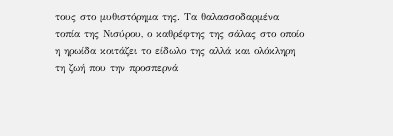τους στο μυθιστόρημα της. Τα θαλασσοδαρμένα τοπία της Νισύρου, ο καθρέφτης της σάλας στο οποίο η ηρωίδα κοιτάζει το είδωλο της αλλά και ολόκληρη τη ζωή που την προσπερνά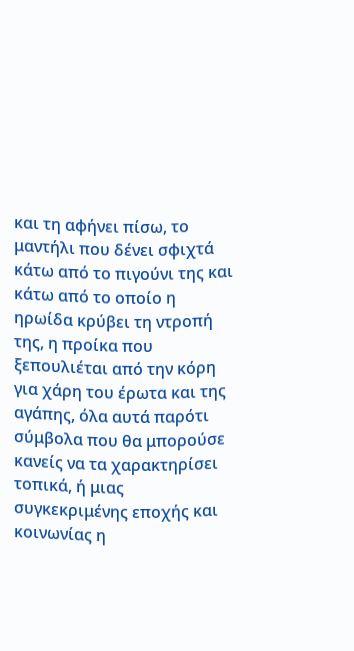και τη αφήνει πίσω, το μαντήλι που δένει σφιχτά κάτω από το πιγούνι της και κάτω από το οποίο η ηρωίδα κρύβει τη ντροπή της, η προίκα που ξεπουλιέται από την κόρη για χάρη του έρωτα και της αγάπης, όλα αυτά παρότι σύμβολα που θα μπορούσε κανείς να τα χαρακτηρίσει τοπικά, ή μιας συγκεκριμένης εποχής και κοινωνίας η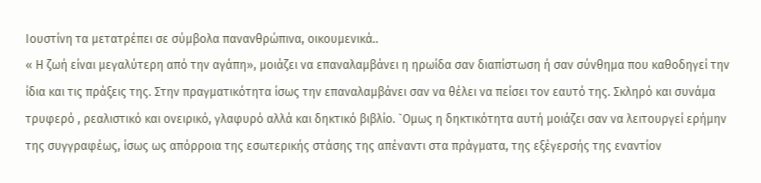Ιουστίνη τα μετατρέπει σε σύμβολα πανανθρώπινα, οικουμενικά..
« Η ζωή είναι μεγαλύτερη από την αγάπη», μοιάζει να επαναλαμβάνει η ηρωίδα σαν διαπίστωση ή σαν σύνθημα που καθοδηγεί την ίδια και τις πράξεις της. Στην πραγματικότητα ίσως την επαναλαμβάνει σαν να θέλει να πείσει τον εαυτό της. Σκληρό και συνάμα τρυφερό , ρεαλιστικό και ονειρικό, γλαφυρό αλλά και δηκτικό βιβλίο. `Ομως η δηκτικότητα αυτή μοιάζει σαν να λειτουργεί ερήμην της συγγραφέως, ίσως ως απόρροια της εσωτερικής στάσης της απέναντι στα πράγματα, της εξέγερσής της εναντίον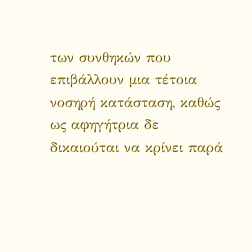των συνθηκών που επιβάλλουν μια τέτοια νοσηρή κατάσταση, καθώς ως αφηγήτρια δε δικαιούται να κρίνει παρά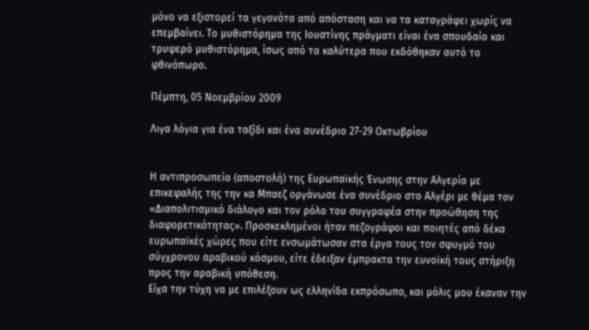μόνο να εξιστορεί τα γεγονότα από απόσταση και να τα καταγράφει χωρίς να επεμβαίνει. Το μυθιστόρημα της Ιουστίνης πράγματι είναι ένα σπουδαίο και τρυφερό μυθιστόρημα, ίσως από τα καλύτερα που εκδόθηκαν αυτό το φθινόπωρο.

Πέμπτη, 05 Νοεμβρίου 2009

Λιγα λόγια για ένα ταξίδι και ένα συνέδριο 27-29 Οκτωβρίου


Η αντιπροσωπεία (αποστολή) της Ευρωπαϊκής Ένωσης στην Αλγερία με επικεφαλής της την κα Μπαεζ οργάνωσε ένα συνέδριο στο Αλγέρι με θέμα τον «Διαπολιτισμικό διάλογο και τον ρόλο του συγγραφέα στην προώθηση της διαφορετικότητας». Προσκεκλημένοι ήταν πεζογράφοι και ποιητές από δέκα ευρωπαϊκές χώρες που είτε ενσωμάτωσαν στα έργα τους τον σφυγμό του σύγχρονου αραβικού κόσμου, είτε έδειξαν έμπρακτα την ευνοϊκή τους στήριξη προς την αραβική υπόθεση.
Είχα την τύχη να με επιλέξουν ως ελληνίδα εκπρόσωπο, και μόλις μου έκαναν την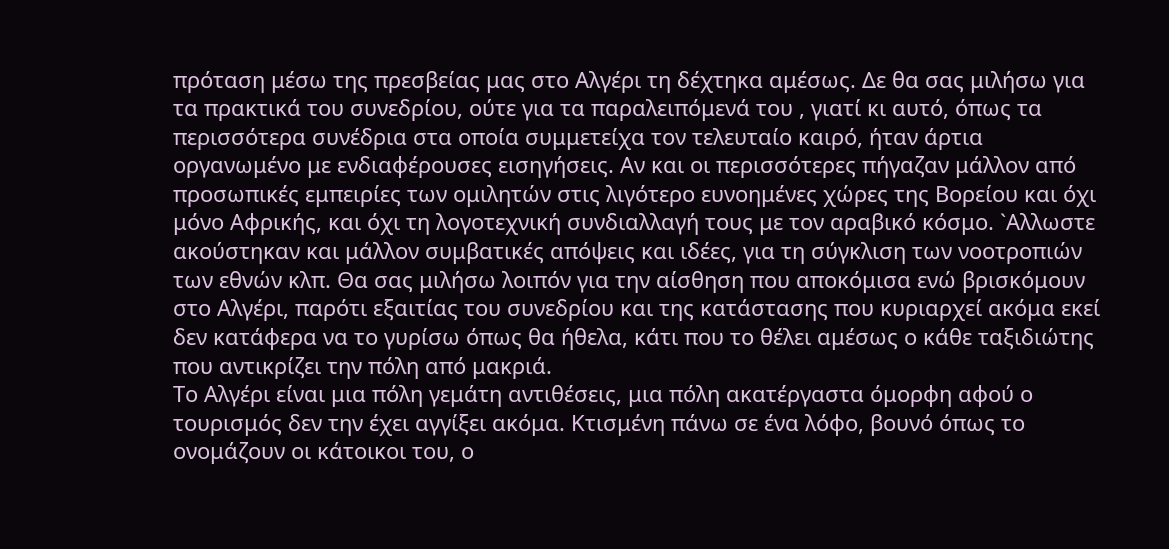πρόταση μέσω της πρεσβείας μας στο Αλγέρι τη δέχτηκα αμέσως. Δε θα σας μιλήσω για τα πρακτικά του συνεδρίου, ούτε για τα παραλειπόμενά του , γιατί κι αυτό, όπως τα περισσότερα συνέδρια στα οποία συμμετείχα τον τελευταίο καιρό, ήταν άρτια οργανωμένο με ενδιαφέρουσες εισηγήσεις. Αν και οι περισσότερες πήγαζαν μάλλον από προσωπικές εμπειρίες των ομιλητών στις λιγότερο ευνοημένες χώρες της Βορείου και όχι μόνο Αφρικής, και όχι τη λογοτεχνική συνδιαλλαγή τους με τον αραβικό κόσμο. `Αλλωστε ακούστηκαν και μάλλον συμβατικές απόψεις και ιδέες, για τη σύγκλιση των νοοτροπιών των εθνών κλπ. Θα σας μιλήσω λοιπόν για την αίσθηση που αποκόμισα ενώ βρισκόμουν στο Αλγέρι, παρότι εξαιτίας του συνεδρίου και της κατάστασης που κυριαρχεί ακόμα εκεί δεν κατάφερα να το γυρίσω όπως θα ήθελα, κάτι που το θέλει αμέσως ο κάθε ταξιδιώτης που αντικρίζει την πόλη από μακριά.
Το Αλγέρι είναι μια πόλη γεμάτη αντιθέσεις, μια πόλη ακατέργαστα όμορφη αφού ο τουρισμός δεν την έχει αγγίξει ακόμα. Κτισμένη πάνω σε ένα λόφο, βουνό όπως το ονομάζουν οι κάτοικοι του, ο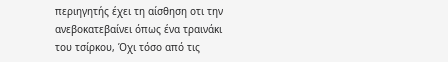περιηγητής έχει τη αίσθηση οτι την ανεβοκατεβαίνει όπως ένα τραινάκι του τσίρκου, Όχι τόσο από τις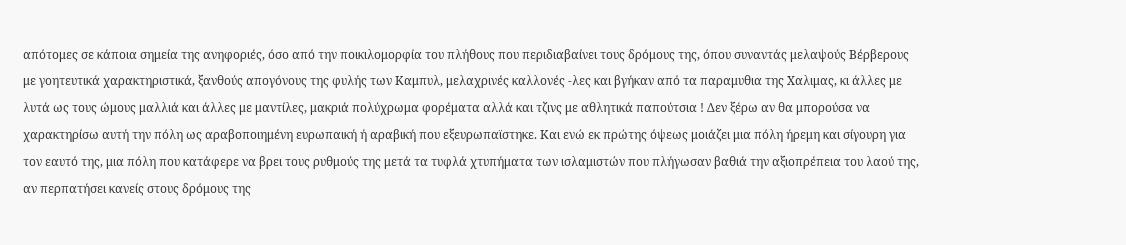απότομες σε κάποια σημεία της ανηφοριές, όσο από την ποικιλομορφία του πλήθους που περιδιαβαίνει τους δρόμους της, όπου συναντάς μελαψούς Βέρβερους με γοητευτικά χαρακτηριστικά, ξανθούς απογόνους της φυλής των Καμπυλ, μελαχρινές καλλονές -λες και βγήκαν από τα παραμυθια της Χαλιμας, κι άλλες με λυτά ως τους ώμους μαλλιά και άλλες με μαντίλες, μακριά πολύχρωμα φορέματα αλλά και τζινς με αθλητικά παπούτσια ! Δεν ξέρω αν θα μπορούσα να χαρακτηρίσω αυτή την πόλη ως αραβοποιημένη ευρωπαική ή αραβική που εξευρωπαϊστηκε. Και ενώ εκ πρώτης όψεως μοιάζει μια πόλη ήρεμη και σίγουρη για τον εαυτό της, μια πόλη που κατάφερε να βρει τους ρυθμούς της μετά τα τυφλά χτυπήματα των ισλαμιστών που πλήγωσαν βαθιά την αξιοπρέπεια του λαού της, αν περπατήσει κανείς στους δρόμους της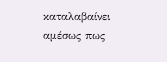καταλαβαίνει αμέσως πως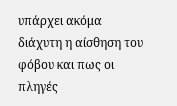υπάρχει ακόμα διάχυτη η αίσθηση του φόβου και πως οι πληγές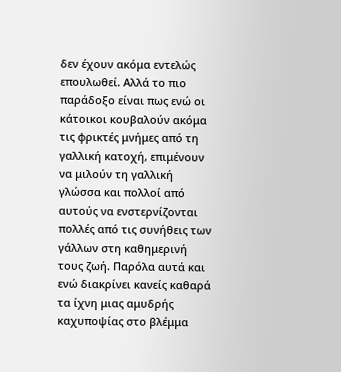δεν έχουν ακόμα εντελώς επουλωθεί. Αλλά το πιο παράδοξο είναι πως ενώ οι κάτοικοι κουβαλούν ακόμα τις φρικτές μνήμες από τη γαλλική κατοχή, επιμένουν να μιλούν τη γαλλική γλώσσα και πολλοί από αυτούς να ενστερνίζονται πολλές από τις συνήθεις των γάλλων στη καθημερινή τους ζωή. Παρόλα αυτά και ενώ διακρίνει κανείς καθαρά τα ίχνη μιας αμυδρής καχυποψίας στο βλέμμα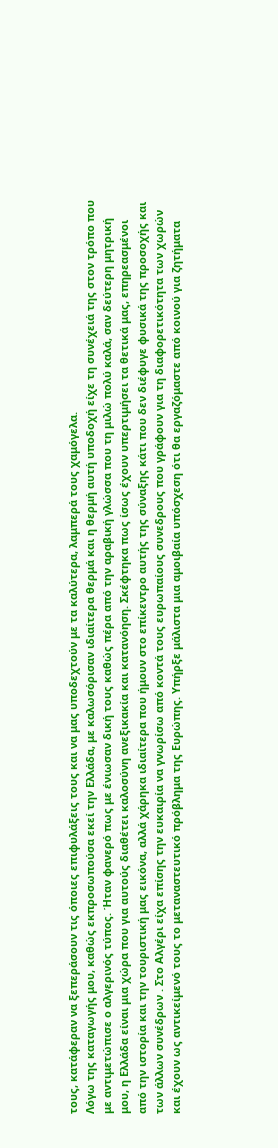τους, κατάφεραν να ξεπεράσουν τις όποιες επιφυλάξεις τους και να μας υποδεχτούν με τα καλύτερα, λαμπερά τους χαμόγελα.
Λόγω της καταγωγής μου, καθώς εκπροσωπούσα εκεί την Ελλάδα, με καλωσόρισαν ιδιαίτερα θερμά και η θερμή αυτή υποδοχή είχε τη συνέχειά της στον τρόπο που με αντιμετώπισε ο αλγερινός τύπος. Ήταν φανερό πως με ένιωσαν δική τους καθώς πέρα από την αραβική γλώσσα που τη μιλώ πολύ καλά, σαν δεύτερη μητρική μου, η Ελλάδα είναι μια χώρα που για αυτούς διαθέτει καλοσύνη ανεξικακία και κατανόηση. Σκέφτηκα πως ίσως έχουν υπερτιμήσει τα θετικά μας, επηρεασμένοι από την ιστορία και την τουριστική μας εικόνα, αλλά χάρηκα ιδιαίτερα που ήμουν στο επίκεντρο αυτής της σύναξης κάτι που δεν διέφυγε φυσικά της προσοχής και των άλλων συνέδρων . Στο Αλγέρι είχα επίσης την ευκαιρία να γνωρίσω από κοντά τους ευρωπαίους συνεδρους που γράφουν για τη διαφορετικότητα των χωρών και έχουν ως αντικείμενό τους το μεταναστευτικό πρόβλημα της Ευρώπης. Υπήρξε μάλιστα μια αμοιβαία υπόσχεση ότι θα εργαζόμαστε από κοινού για ζητήματα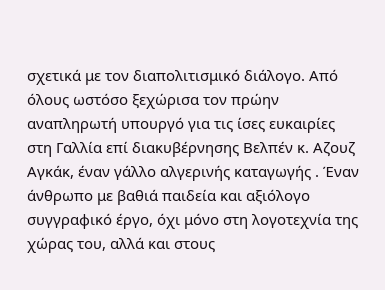σχετικά με τον διαπολιτισμικό διάλογο. Από όλους ωστόσο ξεχώρισα τον πρώην αναπληρωτή υπουργό για τις ίσες ευκαιρίες στη Γαλλία επί διακυβέρνησης Βελπέν κ. Αζουζ Αγκάκ, έναν γάλλο αλγερινής καταγωγής . Έναν άνθρωπο με βαθιά παιδεία και αξιόλογο συγγραφικό έργο, όχι μόνο στη λογοτεχνία της χώρας του, αλλά και στους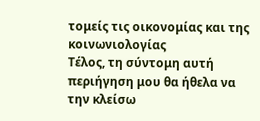τομείς τις οικονομίας και της κοινωνιολογίας
Τέλος, τη σύντομη αυτή περιήγηση μου θα ήθελα να την κλείσω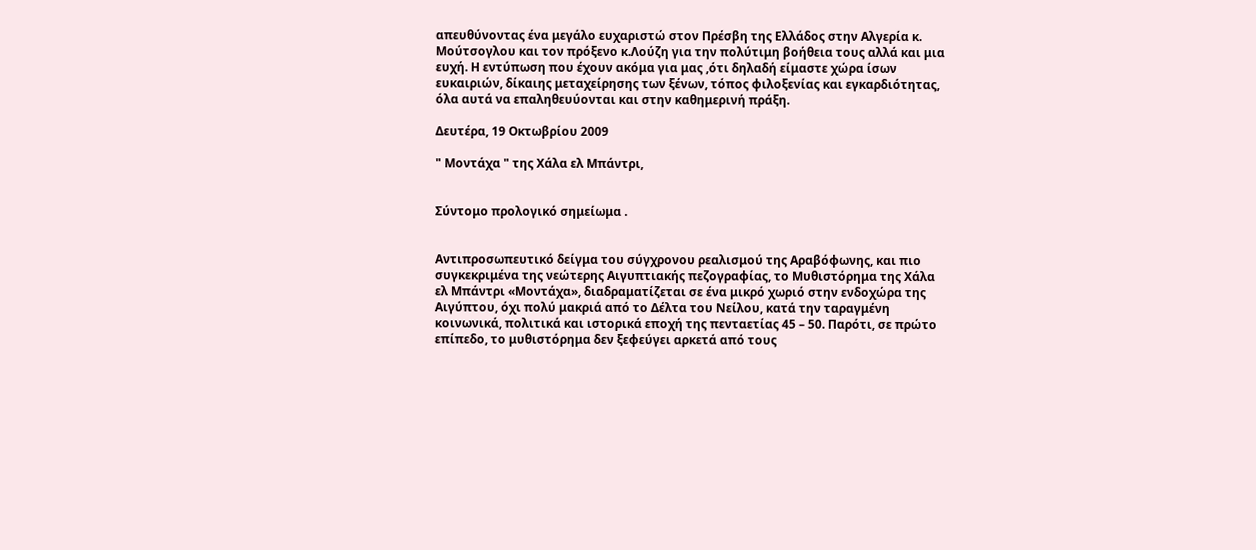απευθύνοντας ένα μεγάλο ευχαριστώ στον Πρέσβη της Ελλάδος στην Αλγερία κ. Μούτσογλου και τον πρόξενο κ.Λούζη για την πολύτιμη βοήθεια τους αλλά και μια ευχή. Η εντύπωση που έχουν ακόμα για μας ,ότι δηλαδή είμαστε χώρα ίσων ευκαιριών, δίκαιης μεταχείρησης των ξένων, τόπος φιλοξενίας και εγκαρδιότητας, όλα αυτά να επαληθευύονται και στην καθημερινή πράξη.

Δευτέρα, 19 Οκτωβρίου 2009

" Μοντάχα " της Χάλα ελ Μπάντρι,


Σύντομο προλογικό σημείωμα .


Αντιπροσωπευτικό δείγμα του σύγχρονου ρεαλισμού της Αραβόφωνης, και πιο συγκεκριμένα της νεώτερης Αιγυπτιακής πεζογραφίας, το Μυθιστόρημα της Χάλα ελ Μπάντρι «Μοντάχα», διαδραματίζεται σε ένα μικρό χωριό στην ενδοχώρα της Αιγύπτου, όχι πολύ μακριά από το Δέλτα του Νείλου, κατά την ταραγμένη κοινωνικά, πολιτικά και ιστορικά εποχή της πενταετίας 45 – 50. Παρότι, σε πρώτο επίπεδο, το μυθιστόρημα δεν ξεφεύγει αρκετά από τους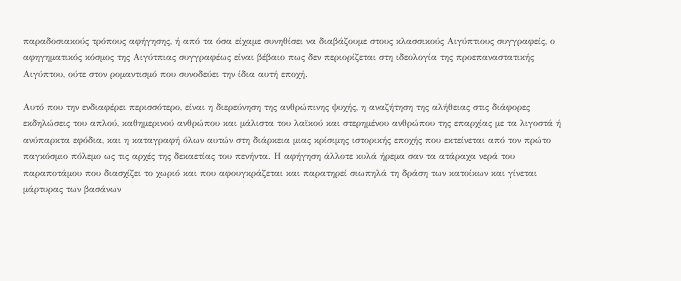παραδοσιακούς τρόπους αφήγησης, ή από τα όσα είχαμε συνηθίσει να διαβάζουμε στους κλασσικούς Αιγύπτιους συγγραφείς, ο αφηγηματικός κόσμος της Αιγύτπιας συγγραφέως είναι βέβαιο πως δεν περιορίζεται στη ιδεολογία της προεπαναστατικής Αιγύπτου, ούτε στον ρομαντισμό που συνοδεύει την ίδια αυτή εποχή.

Αυτό που την ενδιαφέρει περισσότερο, είναι η διερεύνηση της ανθρώπινης ψυχής, η αναζήτηση της αλήθειας στις διάφορες εκδηλώσεις του απλού, καθημερινού ανθρώπου και μάλιστα του λαϊκού και στερημένου ανθρώπου της επαρχίας με τα λιγοστά ή ανύπαρκτα εφόδια, και η καταγραφή όλων αυτών στη διάρκεια μιας κρίσιμης ιστορικής εποχής που εκτείνεται από τον πρώτο παγκόσμιο πόλεμο ως τις αρχές της δεκαετίας του πενήντα. Η αφήγηση άλλοτε κυλά ήρεμα σαν τα ατάραχα νερά του παραποτάμου που διασχίζει το χωριό και που αφουγκράζεται και παρατηρεί σιωπηλά τη δράση των κατοίκων και γίνεται μάρτυρας των βασάνων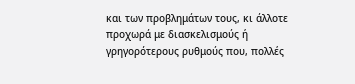και των προβλημάτων τους, κι άλλοτε προχωρά με διασκελισμούς ή γρηγορότερους ρυθμούς που, πολλές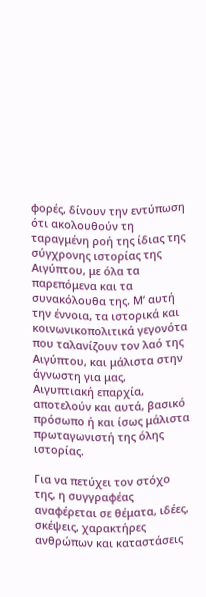φορές, δίνουν την εντύπωση ότι ακολουθούν τη ταραγμένη ροή της ίδιας της σύγχρονης ιστορίας της Αιγύπτου, με όλα τα παρεπόμενα και τα συνακόλουθα της. Μ’ αυτή την έννοια, τα ιστορικά και κοινωνικοπολιτικά γεγονότα που ταλανίζουν τον λαό της Αιγύπτου, και μάλιστα στην άγνωστη για μας, Αιγυπτιακή επαρχία, αποτελούν και αυτά, βασικό πρόσωπο ή και ίσως μάλιστα πρωταγωνιστή της όλης ιστορίας.

Για να πετύχει τον στόχο της, η συγγραφέας αναφέρεται σε θέματα, ιδέες, σκέψεις, χαρακτήρες ανθρώπων και καταστάσεις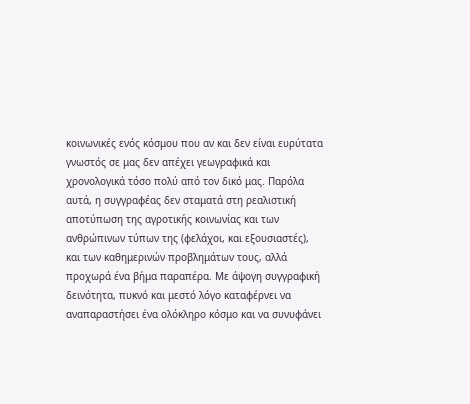κοινωνικές ενός κόσμου που αν και δεν είναι ευρύτατα γνωστός σε μας δεν απέχει γεωγραφικά και χρονολογικά τόσο πολύ από τον δικό μας. Παρόλα αυτά, η συγγραφέας δεν σταματά στη ρεαλιστική αποτύπωση της αγροτικής κοινωνίας και των ανθρώπινων τύπων της (φελάχοι, και εξουσιαστές), και των καθημερινών προβλημάτων τους, αλλά προχωρά ένα βήμα παραπέρα. Με άψογη συγγραφική δεινότητα, πυκνό και μεστό λόγο καταφέρνει να αναπαραστήσει ένα ολόκληρο κόσμο και να συνυφάνει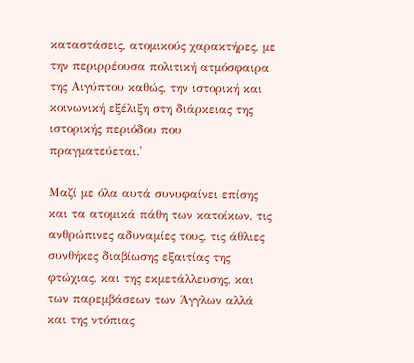καταστάσεις, ατομικούς χαρακτήρες, με την περιρρέουσα πολιτική ατμόσφαιρα της Αιγύπτου καθώς, την ιστορική και κοινωνική εξέλιξη στη διάρκειας της ιστορικής περιόδου που πραγματεύεται.'

Μαζί με όλα αυτά συνυφαίνει επίσης και τα ατομικά πάθη των κατοίκων, τις ανθρώπινες αδυναμίες τους, τις άθλιες συνθήκες διαβίωσης εξαιτίας της φτώχιας, και της εκμετάλλευσης, και των παρεμβάσεων των Άγγλων αλλά και της ντόπιας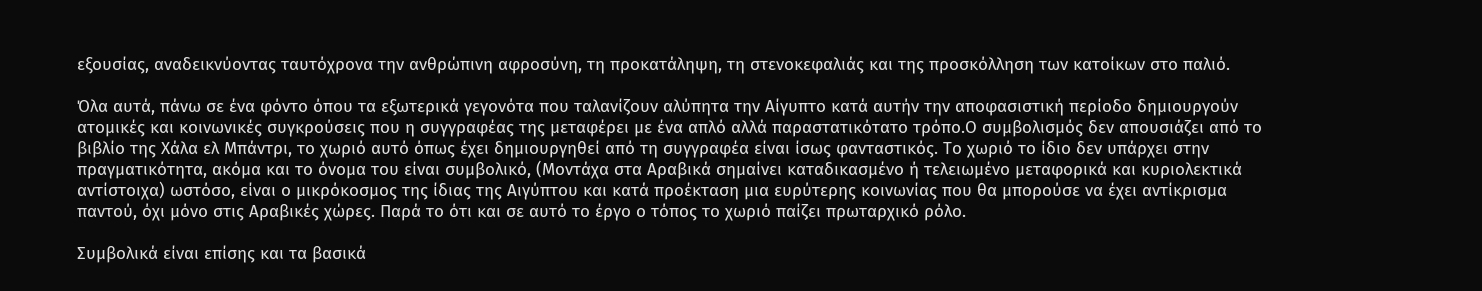εξουσίας, αναδεικνύοντας ταυτόχρονα την ανθρώπινη αφροσύνη, τη προκατάληψη, τη στενοκεφαλιάς και της προσκόλληση των κατοίκων στο παλιό.

Όλα αυτά, πάνω σε ένα φόντο όπου τα εξωτερικά γεγονότα που ταλανίζουν αλύπητα την Αίγυπτο κατά αυτήν την αποφασιστική περίοδο δημιουργούν ατομικές και κοινωνικές συγκρούσεις που η συγγραφέας της μεταφέρει με ένα απλό αλλά παραστατικότατο τρόπο.Ο συμβολισμός δεν απουσιάζει από το βιβλίο της Χάλα ελ Μπάντρι, το χωριό αυτό όπως έχει δημιουργηθεί από τη συγγραφέα είναι ίσως φανταστικός. Το χωριό το ίδιο δεν υπάρχει στην πραγματικότητα, ακόμα και το όνομα του είναι συμβολικό, (Μοντάχα στα Αραβικά σημαίνει καταδικασμένο ή τελειωμένο μεταφορικά και κυριολεκτικά αντίστοιχα) ωστόσο, είναι ο μικρόκοσμος της ίδιας της Αιγύπτου και κατά προέκταση μια ευρύτερης κοινωνίας που θα μπορούσε να έχει αντίκρισμα παντού, όχι μόνο στις Αραβικές χώρες. Παρά το ότι και σε αυτό το έργο ο τόπος το χωριό παίζει πρωταρχικό ρόλο.

Συμβολικά είναι επίσης και τα βασικά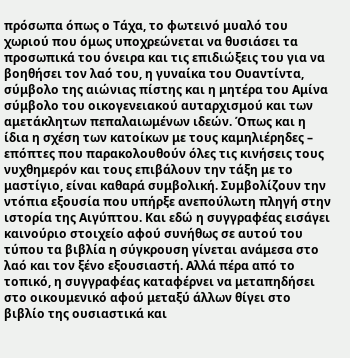πρόσωπα όπως ο Τάχα, το φωτεινό μυαλό του χωριού που όμως υποχρεώνεται να θυσιάσει τα προσωπικά του όνειρα και τις επιδιώξεις του για να βοηθήσει τον λαό του, η γυναίκα του Ουαντίντα, σύμβολο της αιώνιας πίστης και η μητέρα του Αμίνα σύμβολο του οικογενειακού αυταρχισμού και των αμετάκλητων πεπαλαιωμένων ιδεών. Όπως και η ίδια η σχέση των κατοίκων με τους καμηλιέρηδες – επόπτες που παρακολουθούν όλες τις κινήσεις τους νυχθημερόν και τους επιβάλουν την τάξη με το μαστίγιο, είναι καθαρά συμβολική. Συμβολίζουν την ντόπια εξουσία που υπήρξε ανεπούλωτη πληγή στην ιστορία της Αιγύπτου. Και εδώ η συγγραφέας εισάγει καινούριο στοιχείο αφού συνήθως σε αυτού του τύπου τα βιβλία η σύγκρουση γίνεται ανάμεσα στο λαό και τον ξένο εξουσιαστή. Αλλά πέρα από το τοπικό, η συγγραφέας καταφέρνει να μεταπηδήσει στο οικουμενικό αφού μεταξύ άλλων θίγει στο βιβλίο της ουσιαστικά και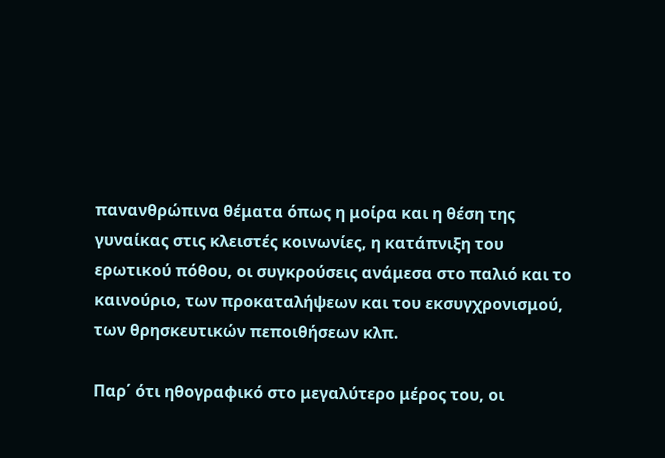πανανθρώπινα θέματα όπως η μοίρα και η θέση της γυναίκας στις κλειστές κοινωνίες, η κατάπνιξη του ερωτικού πόθου, οι συγκρούσεις ανάμεσα στο παλιό και το καινούριο, των προκαταλήψεων και του εκσυγχρονισμού, των θρησκευτικών πεποιθήσεων κλπ.

Παρ΄ ότι ηθογραφικό στο μεγαλύτερο μέρος του, οι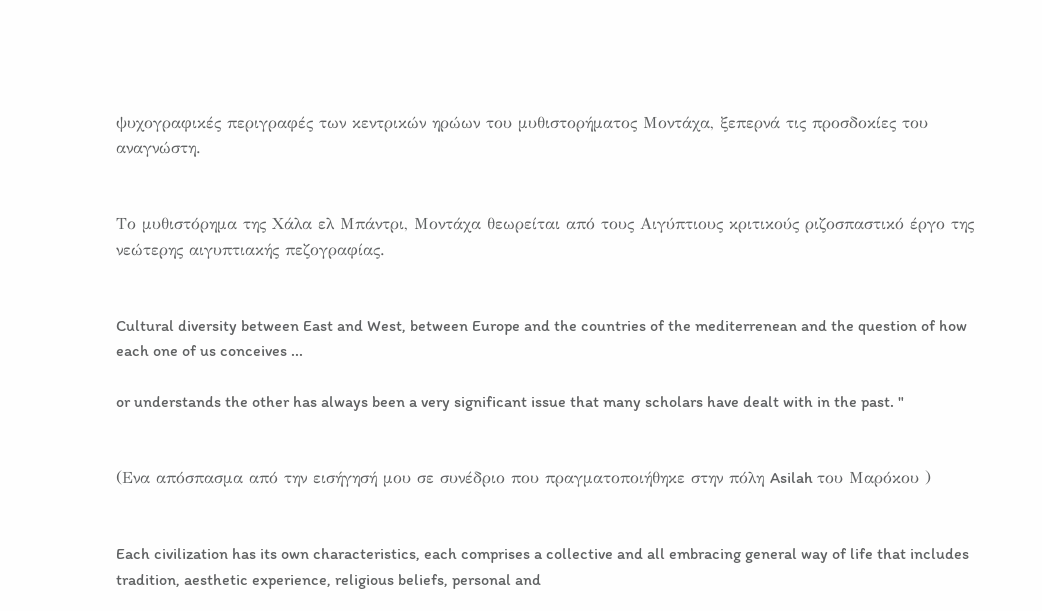ψυχογραφικές περιγραφές των κεντρικών ηρώων του μυθιστορήματος Μοντάχα, ξεπερνά τις προσδοκίες του αναγνώστη.


Το μυθιστόρημα της Χάλα ελ Μπάντρι, Μοντάχα θεωρείται από τους Αιγύπτιους κριτικούς ριζοσπαστικό έργο της νεώτερης αιγυπτιακής πεζογραφίας.


Cultural diversity between East and West, between Europe and the countries of the mediterrenean and the question of how each one of us conceives ...

or understands the other has always been a very significant issue that many scholars have dealt with in the past. "


(Ενα απόσπασμα από την εισήγησή μου σε συνέδριο που πραγματοποιήθηκε στην πόλη Asilah του Μαρόκου )


Each civilization has its own characteristics, each comprises a collective and all embracing general way of life that includes tradition, aesthetic experience, religious beliefs, personal and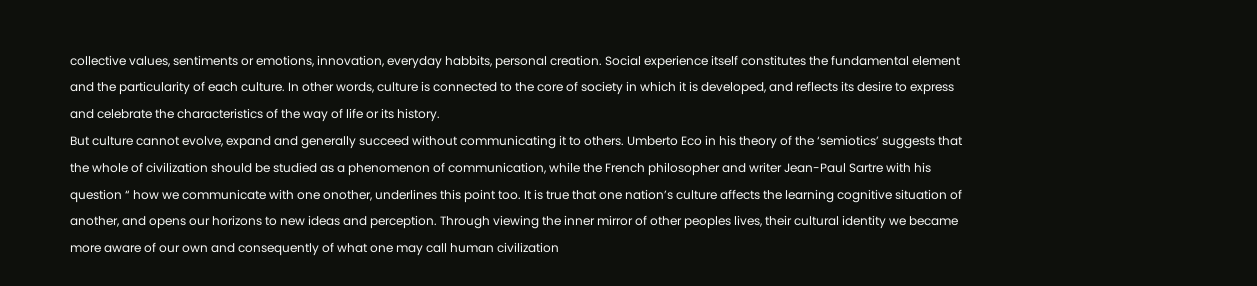collective values, sentiments or emotions, innovation, everyday habbits, personal creation. Social experience itself constitutes the fundamental element and the particularity of each culture. In other words, culture is connected to the core of society in which it is developed, and reflects its desire to express and celebrate the characteristics of the way of life or its history.
But culture cannot evolve, expand and generally succeed without communicating it to others. Umberto Eco in his theory of the ‘semiotics’ suggests that the whole of civilization should be studied as a phenomenon of communication, while the French philosopher and writer Jean-Paul Sartre with his question “ how we communicate with one onother, underlines this point too. It is true that one nation’s culture affects the learning cognitive situation of another, and opens our horizons to new ideas and perception. Through viewing the inner mirror of other peoples lives, their cultural identity we became more aware of our own and consequently of what one may call human civilization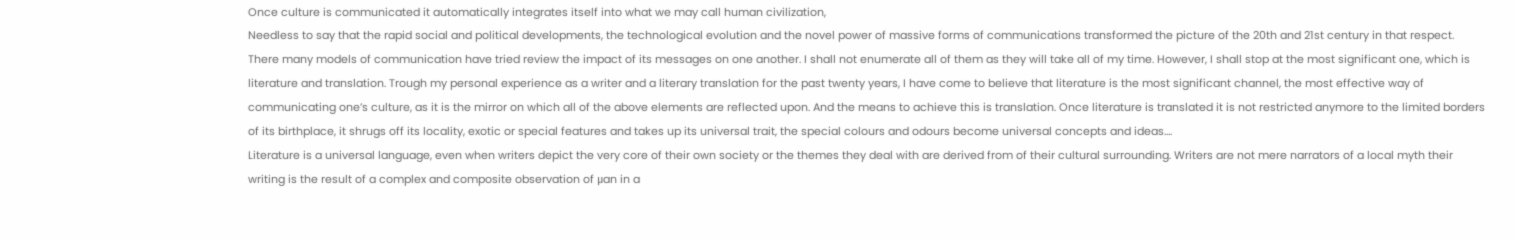Once culture is communicated it automatically integrates itself into what we may call human civilization,
Needless to say that the rapid social and political developments, the technological evolution and the novel power of massive forms of communications transformed the picture of the 20th and 21st century in that respect. There many models of communication have tried review the impact of its messages on one another. I shall not enumerate all of them as they will take all of my time. However, I shall stop at the most significant one, which is literature and translation. Trough my personal experience as a writer and a literary translation for the past twenty years, I have come to believe that literature is the most significant channel, the most effective way of communicating one’s culture, as it is the mirror on which all of the above elements are reflected upon. And the means to achieve this is translation. Once literature is translated it is not restricted anymore to the limited borders of its birthplace, it shrugs off its locality, exotic or special features and takes up its universal trait, the special colours and odours become universal concepts and ideas….
Literature is a universal language, even when writers depict the very core of their own society or the themes they deal with are derived from of their cultural surrounding. Writers are not mere narrators of a local myth their writing is the result of a complex and composite observation of μan in a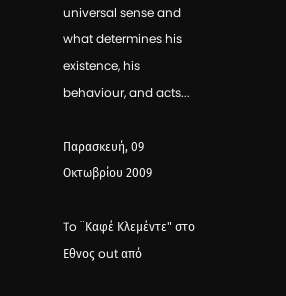universal sense and what determines his existence, his behaviour, and acts...

Παρασκευή, 09 Οκτωβρίου 2009

To ¨Καφέ Κλεμέντε" στο Εθνος out από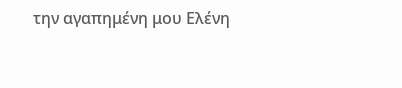την αγαπημένη μου Ελένη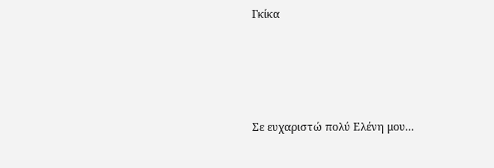Γκίκα




Σε ευχαριστώ πολύ Ελένη μου...